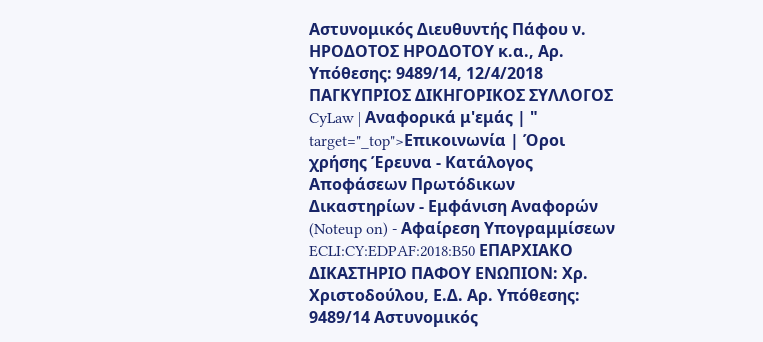Αστυνομικός Διευθυντής Πάφου ν. ΗΡΟΔΟΤΟΣ ΗΡΟΔΟΤΟΥ κ.α., Αρ. Υπόθεσης: 9489/14, 12/4/2018 ΠΑΓΚΥΠΡΙΟΣ ΔΙΚΗΓΟΡΙΚΟΣ ΣΥΛΛΟΓΟΣ CyLaw | Αναφορικά μ'εμάς | " target="_top">Επικοινωνία | Όροι χρήσης Έρευνα - Κατάλογος Αποφάσεων Πρωτόδικων Δικαστηρίων - Εμφάνιση Αναφορών (Noteup on) - Αφαίρεση Υπογραμμίσεων ECLI:CY:EDPAF:2018:B50 ΕΠΑΡΧΙΑΚΟ ΔΙΚΑΣΤΗΡΙΟ ΠΑΦΟΥ ΕΝΩΠΙΟΝ: Χρ. Χριστοδούλου, Ε.Δ. Αρ. Υπόθεσης: 9489/14 Αστυνομικός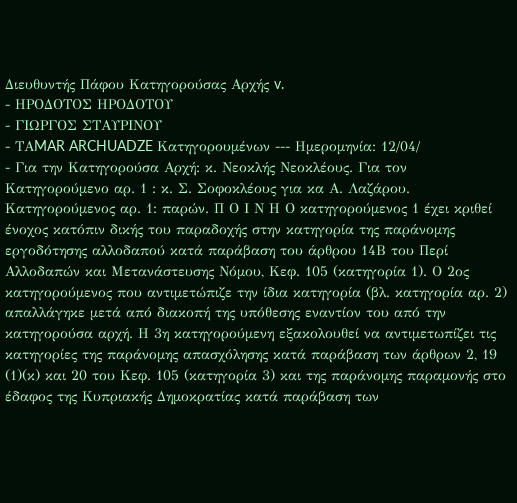Διευθυντής Πάφου Κατηγορούσας Αρχής v.
- ΗΡΟΔΟΤΟΣ ΗΡΟΔΟΤΟΥ
- ΓΙΩΡΓΟΣ ΣΤΑΥΡΙΝΟΥ
- ΤΑMAR ARCHUADZE Κατηγορουμένων --- Ημερομηνία: 12/04/
- Για την Κατηγορούσα Αρχή: κ. Νεοκλής Νεοκλέους. Για τον Κατηγορούμενο αρ. 1 : κ. Σ. Σοφοκλέους για κα Α. Λαζάρου. Κατηγορούμενος αρ. 1: παρών. Π Ο Ι Ν Η Ο κατηγορούμενος 1 έχει κριθεί ένοχος κατόπιν δικής του παραδοχής στην κατηγορία της παράνομης εργοδότησης αλλοδαπού κατά παράβαση του άρθρου 14Β του Περί Αλλοδαπών και Μετανάστευσης Νόμου, Κεφ. 105 (κατηγορία 1). Ο 2ος κατηγορούμενος που αντιμετώπιζε την ίδια κατηγορία (βλ. κατηγορία αρ. 2) απαλλάγηκε μετά από διακοπή της υπόθεσης εναντίον του από την κατηγορούσα αρχή. Η 3η κατηγορούμενη εξακολουθεί να αντιμετωπίζει τις κατηγορίες της παράνομης απασχόλησης κατά παράβαση των άρθρων 2, 19
(1)(κ) και 20 του Κεφ. 105 (κατηγορία 3) και της παράνομης παραμονής στο έδαφος της Κυπριακής Δημοκρατίας κατά παράβαση των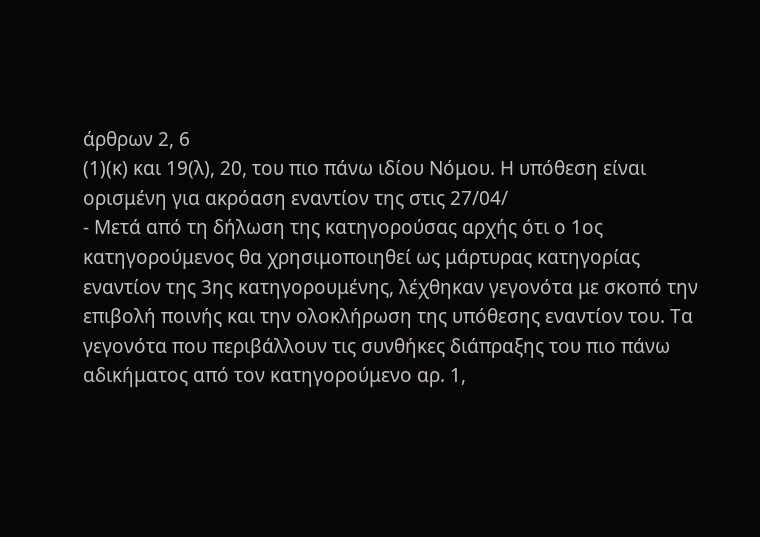άρθρων 2, 6
(1)(κ) και 19(λ), 20, του πιο πάνω ιδίου Νόμου. Η υπόθεση είναι ορισμένη για ακρόαση εναντίον της στις 27/04/
- Μετά από τη δήλωση της κατηγορούσας αρχής ότι ο 1ος κατηγορούμενος θα χρησιμοποιηθεί ως μάρτυρας κατηγορίας εναντίον της 3ης κατηγορουμένης, λέχθηκαν γεγονότα με σκοπό την επιβολή ποινής και την ολοκλήρωση της υπόθεσης εναντίον του. Τα γεγονότα που περιβάλλουν τις συνθήκες διάπραξης του πιο πάνω αδικήματος από τον κατηγορούμενο αρ. 1,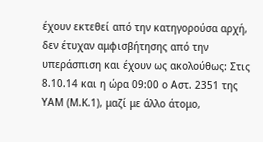έχουν εκτεθεί από την κατηγορούσα αρχή, δεν έτυχαν αμφισβήτησης από την υπεράσπιση και έχουν ως ακολούθως: Στις 8.10.14 και η ώρα 09:00 ο Αστ. 2351 της ΥΑΜ (Μ.Κ.1), μαζί με άλλο άτομο,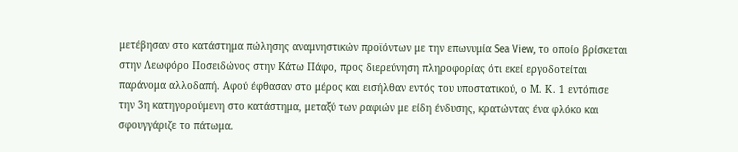μετέβησαν στο κατάστημα πώλησης αναμνηστικών προϊόντων με την επωνυμία Sea View, το οποίο βρίσκεται στην Λεωφόρο Ποσειδώνος στην Kάτω Πάφο, προς διερεύνηση πληροφορίας ότι εκεί εργοδοτείται παράνομα αλλοδαπή. Αφού έφθασαν στο μέρος και εισήλθαν εντός του υποστατικού, ο Μ. Κ. 1 εντόπισε την 3η κατηγορούμενη στο κατάστημα, μεταξύ των ραφιών με είδη ένδυσης, κρατώντας ένα φλόκο και σφουγγάριζε το πάτωμα.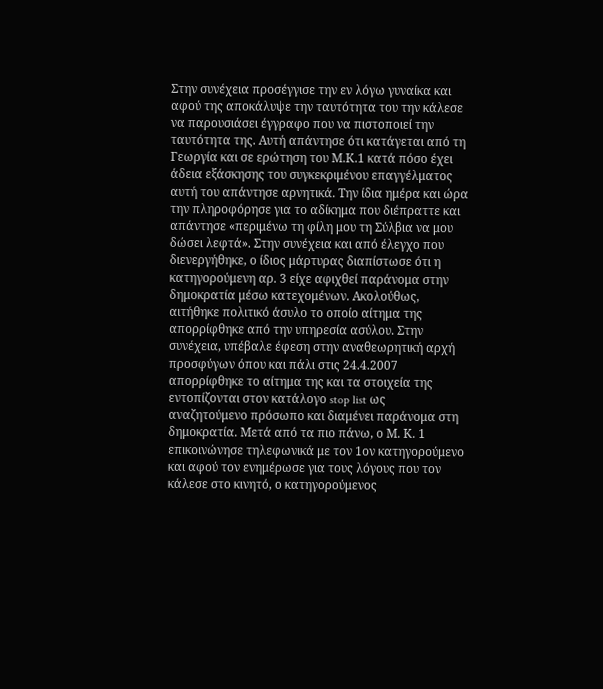Στην συνέχεια προσέγγισε την εν λόγω γυναίκα και αφού της αποκάλυψε την ταυτότητα του την κάλεσε να παρουσιάσει έγγραφο που να πιστοποιεί την ταυτότητα της. Αυτή απάντησε ότι κατάγεται από τη Γεωργία και σε ερώτηση του Μ.Κ.1 κατά πόσο έχει άδεια εξάσκησης του συγκεκριμένου επαγγέλματος αυτή του απάντησε αρνητικά. Την ίδια ημέρα και ώρα την πληροφόρησε για το αδίκημα που διέπραττε και απάντησε «περιμένω τη φίλη μου τη Σύλβια να μου δώσει λεφτά». Στην συνέχεια και από έλεγχο που διενεργήθηκε, ο ίδιος μάρτυρας διαπίστωσε ότι η κατηγορούμενη αρ. 3 είχε αφιχθεί παράνομα στην δημοκρατία μέσω κατεχομένων. Ακολούθως, αιτήθηκε πολιτικό άσυλο το οποίο αίτημα της απορρίφθηκε από την υπηρεσία ασύλου. Στην συνέχεια, υπέβαλε έφεση στην αναθεωρητική αρχή προσφύγων όπου και πάλι στις 24.4.2007 απορρίφθηκε το αίτημα της και τα στοιχεία της εντοπίζονται στον κατάλογο stop list ως αναζητούμενο πρόσωπο και διαμένει παράνομα στη δημοκρατία. Μετά από τα πιο πάνω, ο Μ. Κ. 1 επικοινώνησε τηλεφωνικά με τον 1ον κατηγορούμενο και αφού τον ενημέρωσε για τους λόγους που τον κάλεσε στο κινητό, ο κατηγορούμενος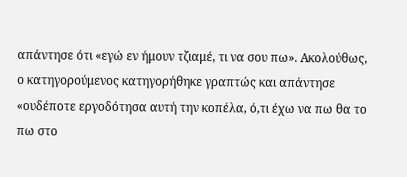απάντησε ότι «εγώ εν ήμουν τζιαμέ, τι να σου πω». Ακολούθως, ο κατηγορούμενος κατηγορήθηκε γραπτώς και απάντησε «ουδέποτε εργοδότησα αυτή την κοπέλα, ό,τι έχω να πω θα το πω στο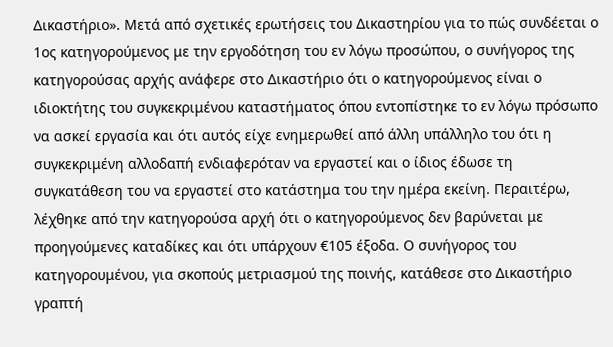Δικαστήριο». Μετά από σχετικές ερωτήσεις του Δικαστηρίου για το πώς συνδέεται ο 1ος κατηγορούμενος με την εργοδότηση του εν λόγω προσώπου, ο συνήγορος της κατηγορούσας αρχής ανάφερε στο Δικαστήριο ότι ο κατηγορούμενος είναι ο ιδιοκτήτης του συγκεκριμένου καταστήματος όπου εντοπίστηκε το εν λόγω πρόσωπο να ασκεί εργασία και ότι αυτός είχε ενημερωθεί από άλλη υπάλληλο του ότι η συγκεκριμένη αλλοδαπή ενδιαφερόταν να εργαστεί και ο ίδιος έδωσε τη συγκατάθεση του να εργαστεί στο κατάστημα του την ημέρα εκείνη. Περαιτέρω, λέχθηκε από την κατηγορούσα αρχή ότι ο κατηγορούμενος δεν βαρύνεται με προηγούμενες καταδίκες και ότι υπάρχουν €105 έξοδα. Ο συνήγορος του κατηγορουμένου, για σκοπούς μετριασμού της ποινής, κατάθεσε στο Δικαστήριο γραπτή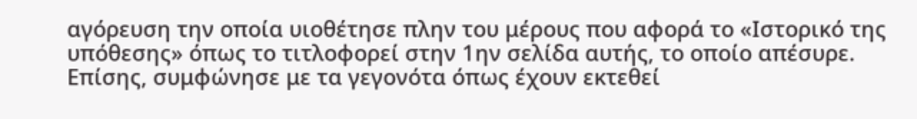αγόρευση την οποία υιοθέτησε πλην του μέρους που αφορά το «Ιστορικό της υπόθεσης» όπως το τιτλοφορεί στην 1ην σελίδα αυτής, το οποίο απέσυρε. Επίσης, συμφώνησε με τα γεγονότα όπως έχουν εκτεθεί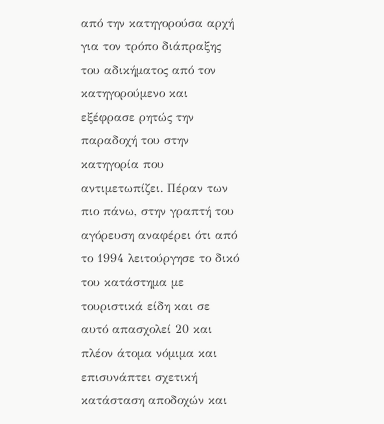από την κατηγορούσα αρχή για τον τρόπο διάπραξης του αδικήματος από τον κατηγορούμενο και εξέφρασε ρητώς την παραδοχή του στην κατηγορία που αντιμετωπίζει. Πέραν των πιο πάνω, στην γραπτή του αγόρευση αναφέρει ότι από το 1994 λειτούργησε το δικό του κατάστημα με τουριστικά είδη και σε αυτό απασχολεί 20 και πλέον άτομα νόμιμα και επισυνάπτει σχετική κατάσταση αποδοχών και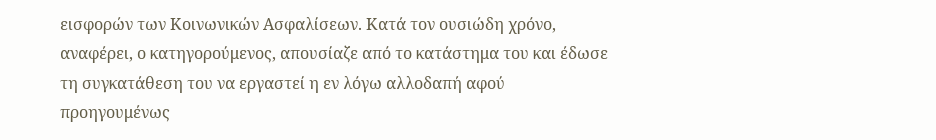εισφορών των Κοινωνικών Ασφαλίσεων. Κατά τον ουσιώδη χρόνο, αναφέρει, ο κατηγορούμενος, απουσίαζε από το κατάστημα του και έδωσε τη συγκατάθεση του να εργαστεί η εν λόγω αλλοδαπή αφού προηγουμένως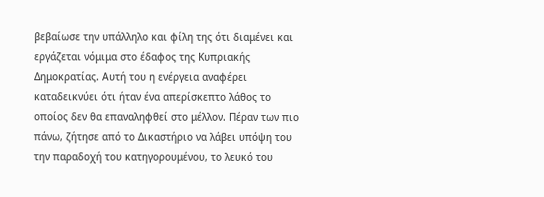βεβαίωσε την υπάλληλο και φίλη της ότι διαμένει και εργάζεται νόμιμα στο έδαφος της Κυπριακής Δημοκρατίας. Αυτή του η ενέργεια αναφέρει καταδεικνύει ότι ήταν ένα απερίσκεπτο λάθος το οποίος δεν θα επαναληφθεί στο μέλλον. Πέραν των πιο πάνω, ζήτησε από το Δικαστήριο να λάβει υπόψη του την παραδοχή του κατηγορουμένου, το λευκό του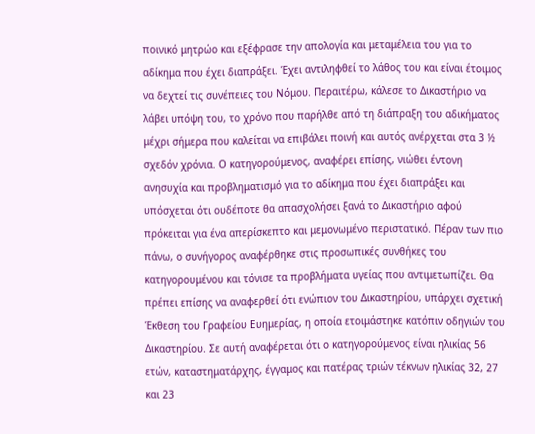ποινικό μητρώο και εξέφρασε την απολογία και μεταμέλεια του για το αδίκημα που έχει διαπράξει. Έχει αντιληφθεί το λάθος του και είναι έτοιμος να δεχτεί τις συνέπειες του Νόμου. Περαιτέρω, κάλεσε το Δικαστήριο να λάβει υπόψη του, το χρόνο που παρήλθε από τη διάπραξη του αδικήματος μέχρι σήμερα που καλείται να επιβάλει ποινή και αυτός ανέρχεται στα 3 ½ σχεδόν χρόνια. Ο κατηγορούμενος, αναφέρει επίσης, νιώθει έντονη ανησυχία και προβληματισμό για το αδίκημα που έχει διαπράξει και υπόσχεται ότι ουδέποτε θα απασχολήσει ξανά το Δικαστήριο αφού πρόκειται για ένα απερίσκεπτο και μεμονωμένο περιστατικό. Πέραν των πιο πάνω, ο συνήγορος αναφέρθηκε στις προσωπικές συνθήκες του κατηγορουμένου και τόνισε τα προβλήματα υγείας που αντιμετωπίζει. Θα πρέπει επίσης να αναφερθεί ότι ενώπιον του Δικαστηρίου, υπάρχει σχετική Έκθεση του Γραφείου Ευημερίας, η οποία ετοιμάστηκε κατόπιν οδηγιών του Δικαστηρίου. Σε αυτή αναφέρεται ότι ο κατηγορούμενος είναι ηλικίας 56 ετών, καταστηματάρχης, έγγαμος και πατέρας τριών τέκνων ηλικίας 32, 27 και 23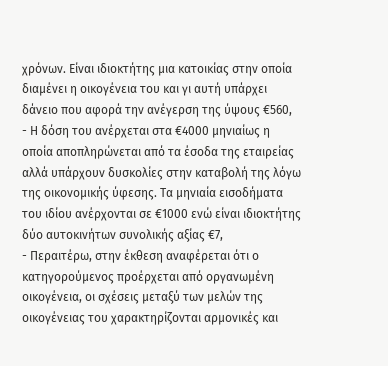χρόνων. Είναι ιδιοκτήτης μια κατοικίας στην οποία διαμένει η οικογένεια του και γι αυτή υπάρχει δάνειο που αφορά την ανέγερση της ύψους €560,
- Η δόση του ανέρχεται στα €4000 μηνιαίως η οποία αποπληρώνεται από τα έσοδα της εταιρείας αλλά υπάρχουν δυσκολίες στην καταβολή της λόγω της οικονομικής ύφεσης. Τα μηνιαία εισοδήματα του ιδίου ανέρχονται σε €1000 ενώ είναι ιδιοκτήτης δύο αυτοκινήτων συνολικής αξίας €7,
- Περαιτέρω, στην έκθεση αναφέρεται ότι ο κατηγορούμενος προέρχεται από οργανωμένη οικογένεια, οι σχέσεις μεταξύ των μελών της οικογένειας του χαρακτηρίζονται αρμονικές και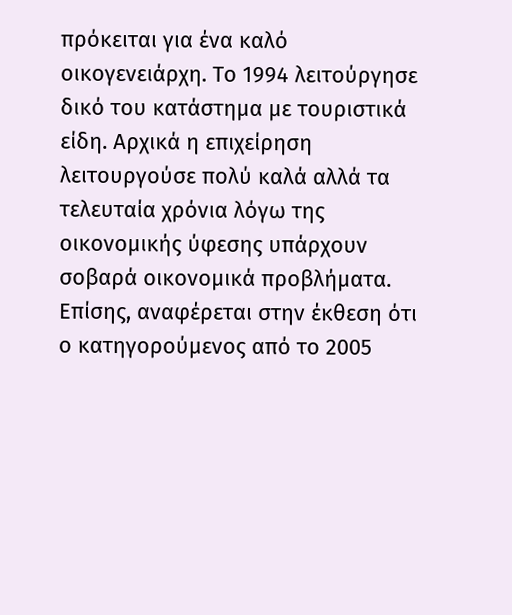πρόκειται για ένα καλό οικογενειάρχη. Το 1994 λειτούργησε δικό του κατάστημα με τουριστικά είδη. Αρχικά η επιχείρηση λειτουργούσε πολύ καλά αλλά τα τελευταία χρόνια λόγω της οικονομικής ύφεσης υπάρχουν σοβαρά οικονομικά προβλήματα. Επίσης, αναφέρεται στην έκθεση ότι ο κατηγορούμενος από το 2005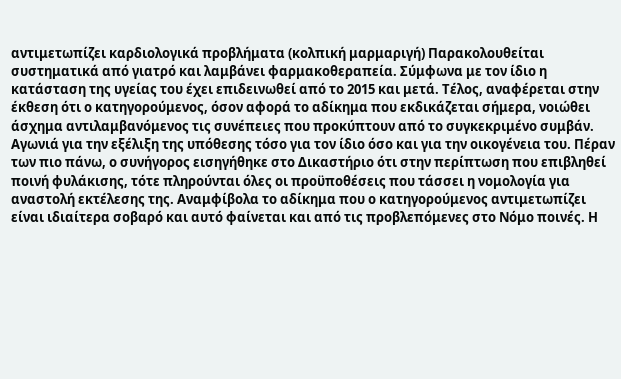αντιμετωπίζει καρδιολογικά προβλήματα (κολπική μαρμαριγή) Παρακολουθείται συστηματικά από γιατρό και λαμβάνει φαρμακοθεραπεία. Σύμφωνα με τον ίδιο η κατάσταση της υγείας του έχει επιδεινωθεί από το 2015 και μετά. Τέλος, αναφέρεται στην έκθεση ότι ο κατηγορούμενος, όσον αφορά το αδίκημα που εκδικάζεται σήμερα, νοιώθει άσχημα αντιλαμβανόμενος τις συνέπειες που προκύπτουν από το συγκεκριμένο συμβάν. Αγωνιά για την εξέλιξη της υπόθεσης τόσο για τον ίδιο όσο και για την οικογένεια του. Πέραν των πιο πάνω, ο συνήγορος εισηγήθηκε στο Δικαστήριο ότι στην περίπτωση που επιβληθεί ποινή φυλάκισης, τότε πληρούνται όλες οι προϋποθέσεις που τάσσει η νομολογία για αναστολή εκτέλεσης της. Αναμφίβολα το αδίκημα που ο κατηγορούμενος αντιμετωπίζει είναι ιδιαίτερα σοβαρό και αυτό φαίνεται και από τις προβλεπόμενες στο Νόμο ποινές. Η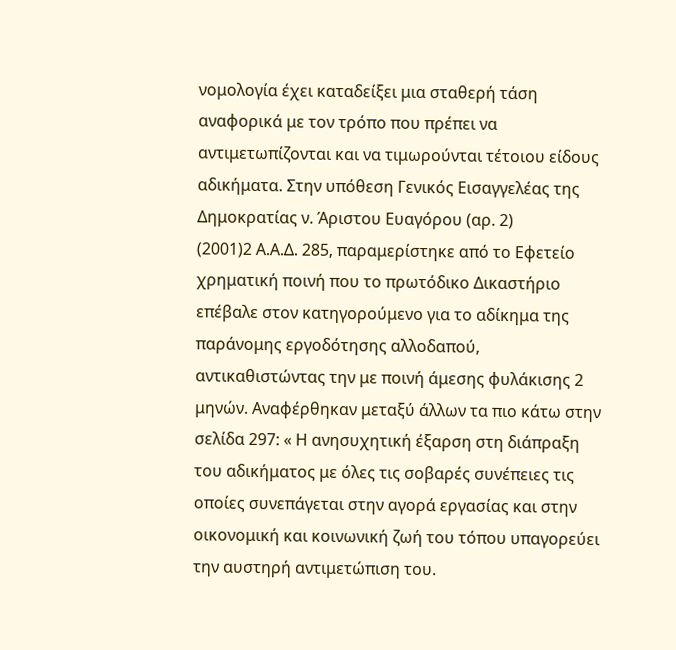νομολογία έχει καταδείξει μια σταθερή τάση αναφορικά με τον τρόπο που πρέπει να αντιμετωπίζονται και να τιμωρούνται τέτοιου είδους αδικήματα. Στην υπόθεση Γενικός Εισαγγελέας της Δημοκρατίας ν. Άριστου Ευαγόρου (αρ. 2)
(2001)2 Α.Α.Δ. 285, παραμερίστηκε από το Εφετείο χρηματική ποινή που το πρωτόδικο Δικαστήριο επέβαλε στον κατηγορούμενο για το αδίκημα της παράνομης εργοδότησης αλλοδαπού, αντικαθιστώντας την με ποινή άμεσης φυλάκισης 2 μηνών. Αναφέρθηκαν μεταξύ άλλων τα πιο κάτω στην σελίδα 297: « Η ανησυχητική έξαρση στη διάπραξη του αδικήματος με όλες τις σοβαρές συνέπειες τις οποίες συνεπάγεται στην αγορά εργασίας και στην οικονομική και κοινωνική ζωή του τόπου υπαγορεύει την αυστηρή αντιμετώπιση του.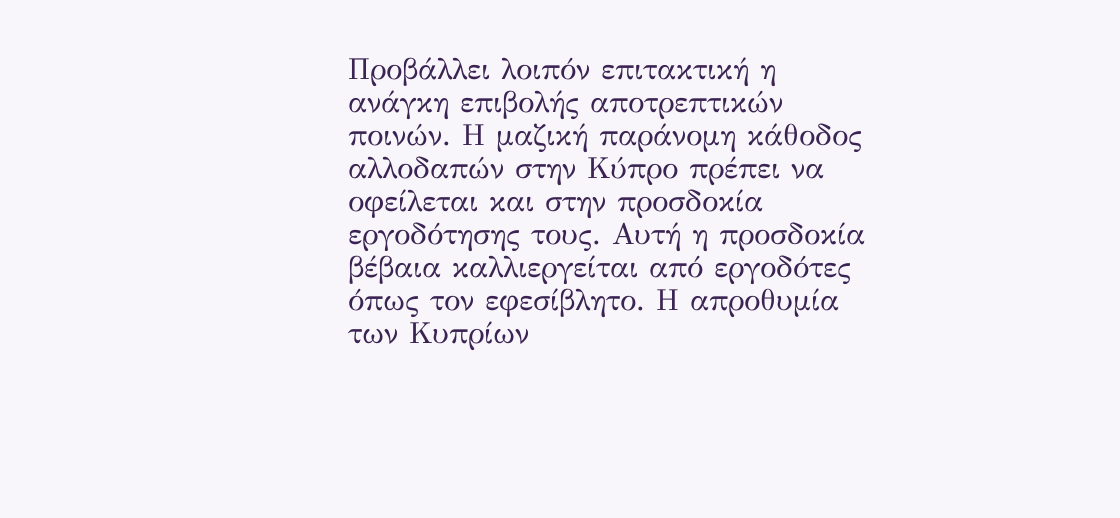Προβάλλει λοιπόν επιτακτική η ανάγκη επιβολής αποτρεπτικών ποινών. Η μαζική παράνομη κάθοδος αλλοδαπών στην Κύπρο πρέπει να οφείλεται και στην προσδοκία εργοδότησης τους. Αυτή η προσδοκία βέβαια καλλιεργείται από εργοδότες όπως τον εφεσίβλητο. Η απροθυμία των Κυπρίων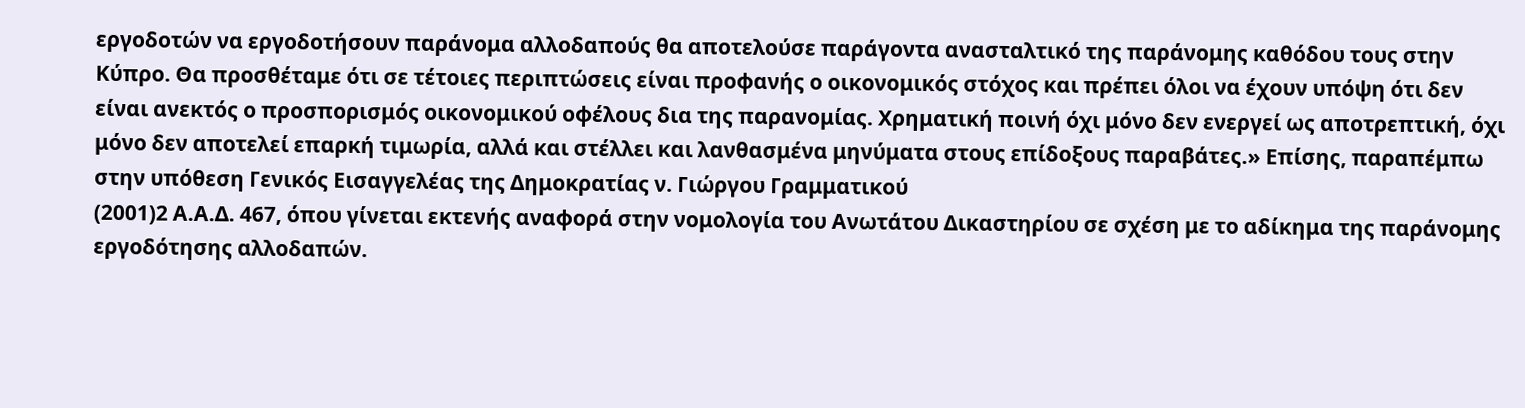εργοδοτών να εργοδοτήσουν παράνομα αλλοδαπούς θα αποτελούσε παράγοντα ανασταλτικό της παράνομης καθόδου τους στην Κύπρο. Θα προσθέταμε ότι σε τέτοιες περιπτώσεις είναι προφανής ο οικονομικός στόχος και πρέπει όλοι να έχουν υπόψη ότι δεν είναι ανεκτός ο προσπορισμός οικονομικού οφέλους δια της παρανομίας. Χρηματική ποινή όχι μόνο δεν ενεργεί ως αποτρεπτική, όχι μόνο δεν αποτελεί επαρκή τιμωρία, αλλά και στέλλει και λανθασμένα μηνύματα στους επίδοξους παραβάτες.» Επίσης, παραπέμπω στην υπόθεση Γενικός Εισαγγελέας της Δημοκρατίας ν. Γιώργου Γραμματικού
(2001)2 Α.Α.Δ. 467, όπου γίνεται εκτενής αναφορά στην νομολογία του Ανωτάτου Δικαστηρίου σε σχέση με το αδίκημα της παράνομης εργοδότησης αλλοδαπών.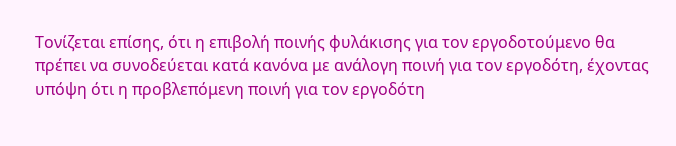Τονίζεται επίσης, ότι η επιβολή ποινής φυλάκισης για τον εργοδοτούμενο θα πρέπει να συνοδεύεται κατά κανόνα με ανάλογη ποινή για τον εργοδότη, έχοντας υπόψη ότι η προβλεπόμενη ποινή για τον εργοδότη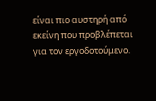είναι πιο αυστηρή από εκείνη που προβλέπεται για τον εργοδοτούμενο.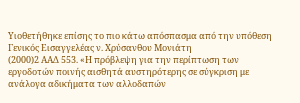Υιοθετήθηκε επίσης το πιο κάτω απόσπασμα από την υπόθεση Γενικός Εισαγγελέας ν. Χρύσανθου Μονιάτη
(2000)2 ΑΑΔ 553. «Η πρόβλεψη για την περίπτωση των εργοδοτών ποινής αισθητά αυστηρότερης σε σύγκριση με ανάλογα αδικήματα των αλλοδαπών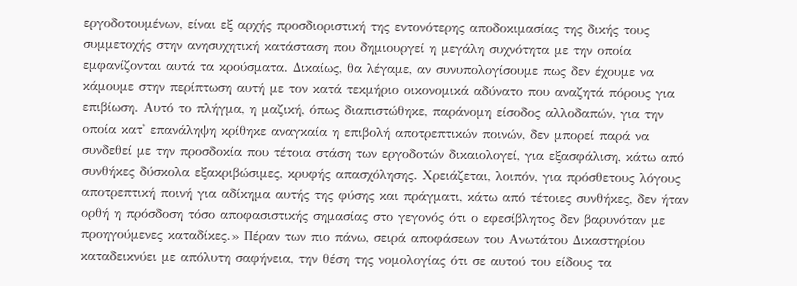εργοδοτουμένων, είναι εξ αρχής προσδιοριστική της εντονότερης αποδοκιμασίας της δικής τους συμμετοχής στην ανησυχητική κατάσταση που δημιουργεί η μεγάλη συχνότητα με την οποία εμφανίζονται αυτά τα κρούσματα. Δικαίως, θα λέγαμε, αν συνυπολογίσουμε πως δεν έχουμε να κάμουμε στην περίπτωση αυτή με τον κατά τεκμήριο οικονομικά αδύνατο που αναζητά πόρους για επιβίωση. Αυτό το πλήγμα, η μαζική, όπως διαπιστώθηκε, παράνομη είσοδος αλλοδαπών, για την οποία κατ' επανάληψη κρίθηκε αναγκαία η επιβολή αποτρεπτικών ποινών, δεν μπορεί παρά να συνδεθεί με την προσδοκία που τέτοια στάση των εργοδοτών δικαιολογεί, για εξασφάλιση, κάτω από συνθήκες δύσκολα εξακριβώσιμες, κρυφής απασχόλησης. Χρειάζεται, λοιπόν, για πρόσθετους λόγους αποτρεπτική ποινή για αδίκημα αυτής της φύσης και πράγματι, κάτω από τέτοιες συνθήκες, δεν ήταν ορθή η πρόσδοση τόσο αποφασιστικής σημασίας στο γεγονός ότι ο εφεσίβλητος δεν βαρυνόταν με προηγούμενες καταδίκες.» Πέραν των πιο πάνω, σειρά αποφάσεων του Ανωτάτου Δικαστηρίου καταδεικνύει με απόλυτη σαφήνεια, την θέση της νομολογίας ότι σε αυτού του είδους τα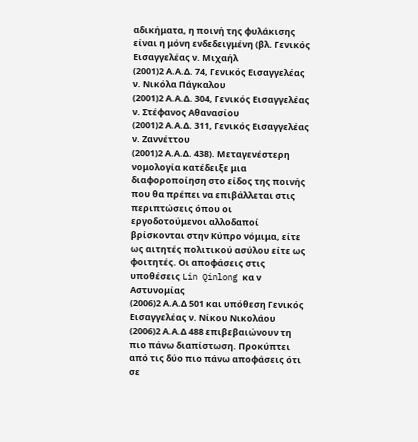αδικήματα, η ποινή της φυλάκισης είναι η μόνη ενδεδειγμένη (βλ. Γενικός Εισαγγελέας ν. Μιχαήλ
(2001)2 Α.Α.Δ. 74, Γενικός Εισαγγελέας ν. Νικόλα Πάγκαλου
(2001)2 Α.Α.Δ. 304, Γενικός Εισαγγελέας ν. Στέφανος Αθανασίου
(2001)2 Α.Α.Δ. 311, Γενικός Εισαγγελέας ν. Ζαννέττου
(2001)2 Α.Α.Δ. 438). Μεταγενέστερη νομολογία κατέδειξε μια διαφοροποίηση στο είδος της ποινής που θα πρέπει να επιβάλλεται στις περιπτώσεις όπου οι εργοδοτούμενοι αλλοδαποί βρίσκονται στην Κύπρο νόμιμα, είτε ως αιτητές πολιτικού ασύλου είτε ως φοιτητές. Οι αποφάσεις στις υποθέσεις Lin Qinlong κα ν Αστυνομίας
(2006)2 Α.Α.Δ 501 και υπόθεση Γενικός Εισαγγελέας ν. Νίκου Νικολάου
(2006)2 Α.Α.Δ 488 επιβεβαιώνουν τη πιο πάνω διαπίστωση. Προκύπτει από τις δύο πιο πάνω αποφάσεις ότι σε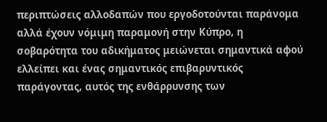περιπτώσεις αλλοδαπών που εργοδοτούνται παράνομα αλλά έχουν νόμιμη παραμονή στην Κύπρο, η σοβαρότητα του αδικήματος μειώνεται σημαντικά αφού ελλείπει και ένας σημαντικός επιβαρυντικός παράγοντας, αυτός της ενθάρρυνσης των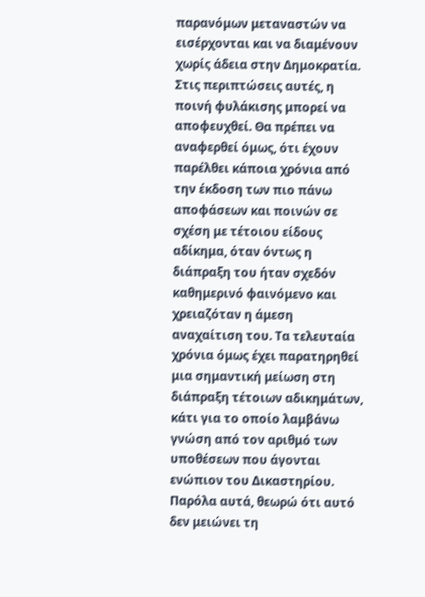παρανόμων μεταναστών να εισέρχονται και να διαμένουν χωρίς άδεια στην Δημοκρατία. Στις περιπτώσεις αυτές, η ποινή φυλάκισης μπορεί να αποφευχθεί. Θα πρέπει να αναφερθεί όμως, ότι έχουν παρέλθει κάποια χρόνια από την έκδοση των πιο πάνω αποφάσεων και ποινών σε σχέση με τέτοιου είδους αδίκημα, όταν όντως η διάπραξη του ήταν σχεδόν καθημερινό φαινόμενο και χρειαζόταν η άμεση αναχαίτιση του. Τα τελευταία χρόνια όμως έχει παρατηρηθεί μια σημαντική μείωση στη διάπραξη τέτοιων αδικημάτων, κάτι για το οποίο λαμβάνω γνώση από τον αριθμό των υποθέσεων που άγονται ενώπιον του Δικαστηρίου. Παρόλα αυτά, θεωρώ ότι αυτό δεν μειώνει τη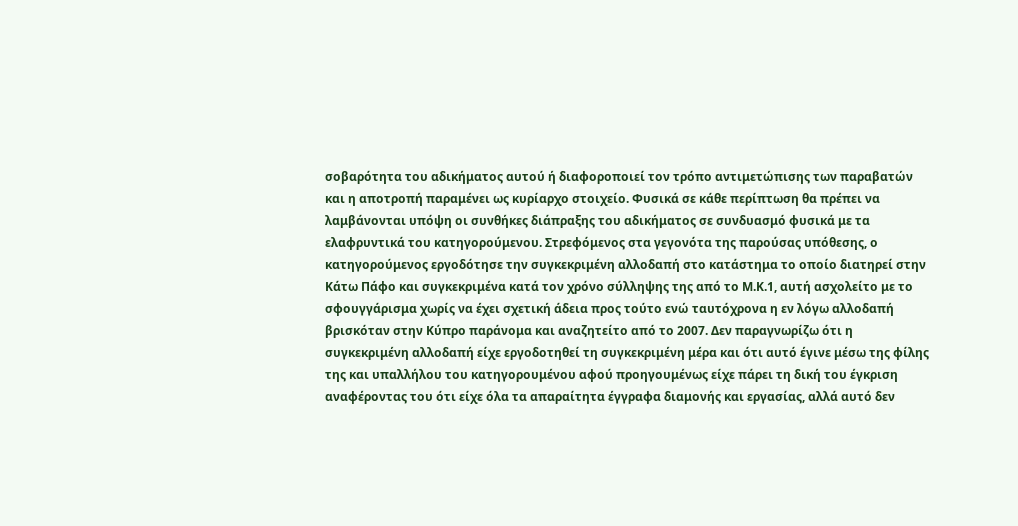σοβαρότητα του αδικήματος αυτού ή διαφοροποιεί τον τρόπο αντιμετώπισης των παραβατών και η αποτροπή παραμένει ως κυρίαρχο στοιχείο. Φυσικά σε κάθε περίπτωση θα πρέπει να λαμβάνονται υπόψη οι συνθήκες διάπραξης του αδικήματος σε συνδυασμό φυσικά με τα ελαφρυντικά του κατηγορούμενου. Στρεφόμενος στα γεγονότα της παρούσας υπόθεσης, ο κατηγορούμενος εργοδότησε την συγκεκριμένη αλλοδαπή στο κατάστημα το οποίο διατηρεί στην Κάτω Πάφο και συγκεκριμένα κατά τον χρόνο σύλληψης της από το Μ.Κ.1, αυτή ασχολείτο με το σφουγγάρισμα χωρίς να έχει σχετική άδεια προς τούτο ενώ ταυτόχρονα η εν λόγω αλλοδαπή βρισκόταν στην Κύπρο παράνομα και αναζητείτο από το 2007. Δεν παραγνωρίζω ότι η συγκεκριμένη αλλοδαπή είχε εργοδοτηθεί τη συγκεκριμένη μέρα και ότι αυτό έγινε μέσω της φίλης της και υπαλλήλου του κατηγορουμένου αφού προηγουμένως είχε πάρει τη δική του έγκριση αναφέροντας του ότι είχε όλα τα απαραίτητα έγγραφα διαμονής και εργασίας, αλλά αυτό δεν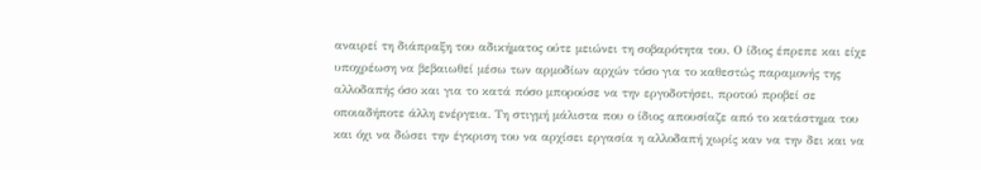αναιρεί τη διάπραξη του αδικήματος ούτε μειώνει τη σοβαρότητα του. Ο ίδιος έπρεπε και είχε υποχρέωση να βεβαιωθεί μέσω των αρμοδίων αρχών τόσο για το καθεστώς παραμονής της αλλοδαπής όσο και για το κατά πόσο μπορούσε να την εργοδοτήσει, προτού προβεί σε οποιαδήποτε άλλη ενέργεια. Τη στιγμή μάλιστα που ο ίδιος απουσίαζε από το κατάστημα του και όχι να δώσει την έγκριση του να αρχίσει εργασία η αλλοδαπή χωρίς καν να την δει και να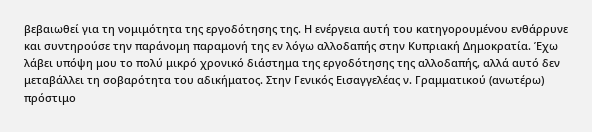βεβαιωθεί για τη νομιμότητα της εργοδότησης της. Η ενέργεια αυτή του κατηγορουμένου ενθάρρυνε και συντηρούσε την παράνομη παραμονή της εν λόγω αλλοδαπής στην Κυπριακή Δημοκρατία. Έχω λάβει υπόψη μου το πολύ μικρό χρονικό διάστημα της εργοδότησης της αλλοδαπής, αλλά αυτό δεν μεταβάλλει τη σοβαρότητα του αδικήματος. Στην Γενικός Εισαγγελέας ν. Γραμματικού (ανωτέρω) πρόστιμο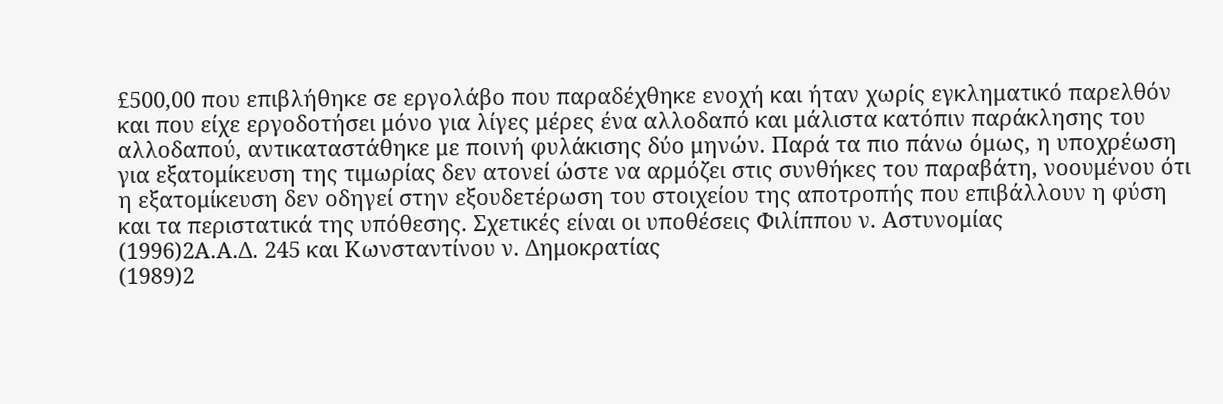£500,00 που επιβλήθηκε σε εργολάβο που παραδέχθηκε ενοχή και ήταν χωρίς εγκληματικό παρελθόν και που είχε εργοδοτήσει μόνο για λίγες μέρες ένα αλλοδαπό και μάλιστα κατόπιν παράκλησης του αλλοδαπού, αντικαταστάθηκε με ποινή φυλάκισης δύο μηνών. Παρά τα πιο πάνω όμως, η υποχρέωση για εξατομίκευση της τιμωρίας δεν ατονεί ώστε να αρμόζει στις συνθήκες του παραβάτη, νοουμένου ότι η εξατομίκευση δεν οδηγεί στην εξουδετέρωση του στοιχείου της αποτροπής που επιβάλλουν η φύση και τα περιστατικά της υπόθεσης. Σχετικές είναι οι υποθέσεις Φιλίππου ν. Αστυνομίας
(1996)2Α.Α.Δ. 245 και Κωνσταντίνου ν. Δημοκρατίας
(1989)2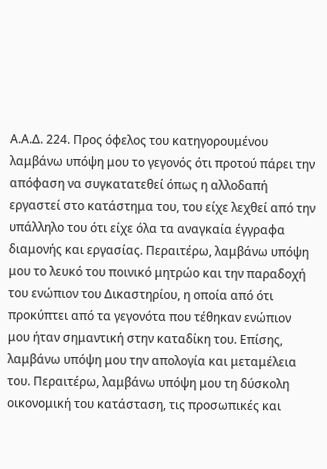Α.Α.Δ. 224. Προς όφελος του κατηγορουμένου λαμβάνω υπόψη μου το γεγονός ότι προτού πάρει την απόφαση να συγκατατεθεί όπως η αλλοδαπή εργαστεί στο κατάστημα του, του είχε λεχθεί από την υπάλληλο του ότι είχε όλα τα αναγκαία έγγραφα διαμονής και εργασίας. Περαιτέρω, λαμβάνω υπόψη μου το λευκό του ποινικό μητρώο και την παραδοχή του ενώπιον του Δικαστηρίου, η οποία από ότι προκύπτει από τα γεγονότα που τέθηκαν ενώπιον μου ήταν σημαντική στην καταδίκη του. Επίσης, λαμβάνω υπόψη μου την απολογία και μεταμέλεια του. Περαιτέρω, λαμβάνω υπόψη μου τη δύσκολη οικονομική του κατάσταση, τις προσωπικές και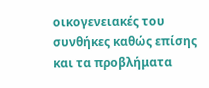οικογενειακές του συνθήκες καθώς επίσης και τα προβλήματα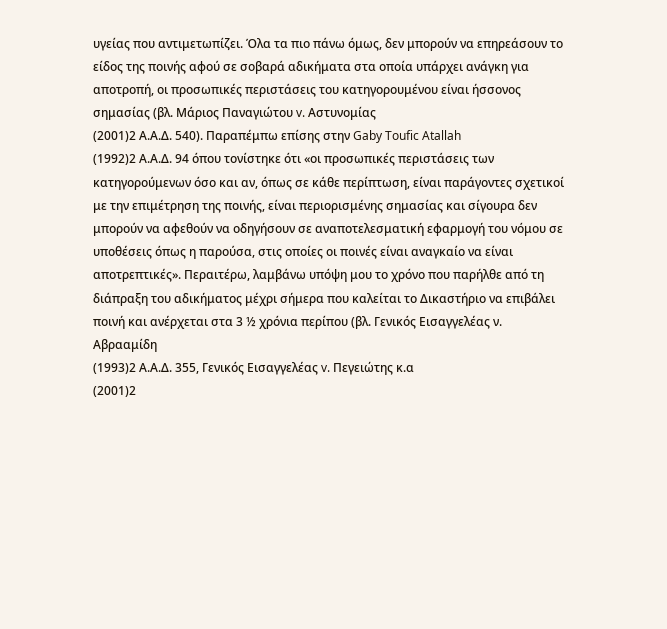υγείας που αντιμετωπίζει. Όλα τα πιο πάνω όμως, δεν μπορούν να επηρεάσουν το είδος της ποινής αφού σε σοβαρά αδικήματα στα οποία υπάρχει ανάγκη για αποτροπή, οι προσωπικές περιστάσεις του κατηγορουμένου είναι ήσσονος σημασίας (βλ. Μάριος Παναγιώτου v. Aστυνομίας
(2001)2 Α.Α.Δ. 540). Παραπέμπω επίσης στην Gaby Toufic Atallah
(1992)2 Α.Α.Δ. 94 όπου τονίστηκε ότι «οι προσωπικές περιστάσεις των κατηγορούμενων όσο και αν, όπως σε κάθε περίπτωση, είναι παράγοντες σχετικοί με την επιμέτρηση της ποινής, είναι περιορισμένης σημασίας και σίγουρα δεν μπορούν να αφεθούν να οδηγήσουν σε αναποτελεσματική εφαρμογή του νόμου σε υποθέσεις όπως η παρούσα, στις οποίες οι ποινές είναι αναγκαίο να είναι αποτρεπτικές». Περαιτέρω, λαμβάνω υπόψη μου το χρόνο που παρήλθε από τη διάπραξη του αδικήματος μέχρι σήμερα που καλείται το Δικαστήριο να επιβάλει ποινή και ανέρχεται στα 3 ½ χρόνια περίπου (βλ. Γενικός Εισαγγελέας ν. Αβρααμίδη
(1993)2 Α.Α.Δ. 355, Γενικός Εισαγγελέας v. Πεγειώτης κ.α
(2001)2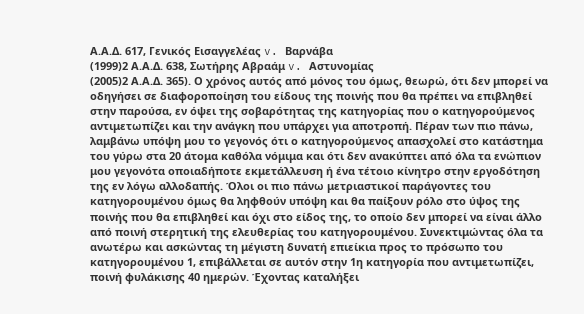Α.Α.Δ. 617, Γενικός Εισαγγελέας v. Bαρνάβα
(1999)2 Α.Α.Δ. 638, Σωτήρης Αβραάμ v. Αστυνομίας
(2005)2 Α.Α.Δ. 365). Ο χρόνος αυτός από μόνος του όμως, θεωρώ, ότι δεν μπορεί να οδηγήσει σε διαφοροποίηση του είδους της ποινής που θα πρέπει να επιβληθεί στην παρούσα, εν όψει της σοβαρότητας της κατηγορίας που ο κατηγορούμενος αντιμετωπίζει και την ανάγκη που υπάρχει για αποτροπή. Πέραν των πιο πάνω, λαμβάνω υπόψη μου το γεγονός ότι ο κατηγορούμενος απασχολεί στο κατάστημα του γύρω στα 20 άτομα καθόλα νόμιμα και ότι δεν ανακύπτει από όλα τα ενώπιον μου γεγονότα οποιαδήποτε εκμετάλλευση ή ένα τέτοιο κίνητρο στην εργοδότηση της εν λόγω αλλοδαπής. Όλοι οι πιο πάνω μετριαστικοί παράγοντες του κατηγορουμένου όμως θα ληφθούν υπόψη και θα παίξουν ρόλο στο ύψος της ποινής που θα επιβληθεί και όχι στο είδος της, το οποίο δεν μπορεί να είναι άλλο από ποινή στερητική της ελευθερίας του κατηγορουμένου. Συνεκτιμώντας όλα τα ανωτέρω και ασκώντας τη μέγιστη δυνατή επιείκια προς το πρόσωπο του κατηγορουμένου 1, επιβάλλεται σε αυτόν στην 1η κατηγορία που αντιμετωπίζει, ποινή φυλάκισης 40 ημερών. Έχοντας καταλήξει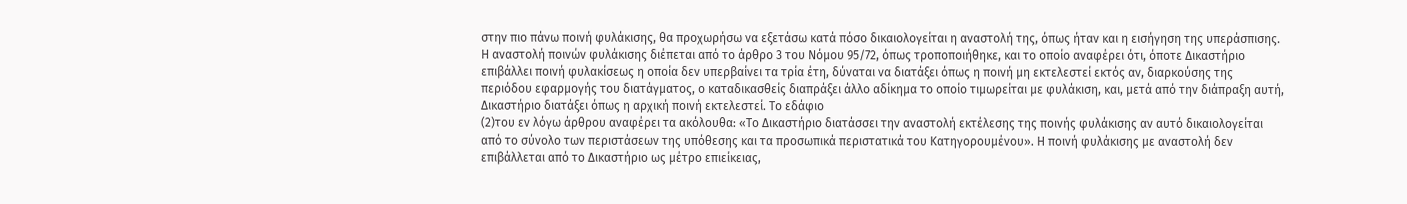στην πιο πάνω ποινή φυλάκισης, θα προχωρήσω να εξετάσω κατά πόσο δικαιολογείται η αναστολή της, όπως ήταν και η εισήγηση της υπεράσπισης. Η αναστολή ποινών φυλάκισης διέπεται από το άρθρο 3 του Νόμου 95/72, όπως τροποποιήθηκε, και το οποίο αναφέρει ότι, όποτε Δικαστήριο επιβάλλει ποινή φυλακίσεως η οποία δεν υπερβαίνει τα τρία έτη, δύναται να διατάξει όπως η ποινή μη εκτελεστεί εκτός αν, διαρκούσης της περιόδου εφαρμογής του διατάγματος, ο καταδικασθείς διαπράξει άλλο αδίκημα το οποίο τιμωρείται με φυλάκιση, και, μετά από την διάπραξη αυτή, Δικαστήριο διατάξει όπως η αρχική ποινή εκτελεστεί. Το εδάφιο
(2)του εν λόγω άρθρου αναφέρει τα ακόλουθα: «Το Δικαστήριο διατάσσει την αναστολή εκτέλεσης της ποινής φυλάκισης αν αυτό δικαιολογείται από το σύνολο των περιστάσεων της υπόθεσης και τα προσωπικά περιστατικά του Κατηγορουμένου». Η ποινή φυλάκισης με αναστολή δεν επιβάλλεται από το Δικαστήριο ως μέτρο επιείκειας,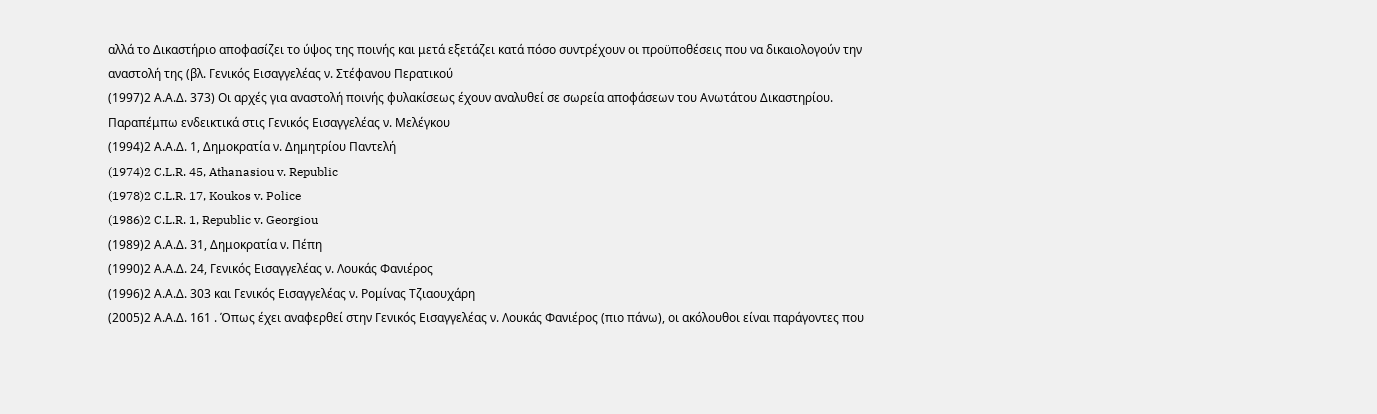αλλά το Δικαστήριο αποφασίζει το ύψος της ποινής και μετά εξετάζει κατά πόσο συντρέχουν οι προϋποθέσεις που να δικαιολογούν την αναστολή της (βλ. Γενικός Εισαγγελέας ν. Στέφανου Περατικού
(1997)2 Α.Α.Δ. 373) Οι αρχές για αναστολή ποινής φυλακίσεως έχουν αναλυθεί σε σωρεία αποφάσεων του Ανωτάτου Δικαστηρίου. Παραπέμπω ενδεικτικά στις Γενικός Εισαγγελέας ν. Μελέγκου
(1994)2 Α.Α.Δ. 1, Δημοκρατία ν. Δημητρίου Παντελή
(1974)2 C.L.R. 45, Athanasiou v. Republic
(1978)2 C.L.R. 17, Koukos v. Police
(1986)2 C.L.R. 1, Republic v. Georgiou
(1989)2 Α.Α.Δ. 31, Δημοκρατία ν. Πέπη
(1990)2 Α.Α.Δ. 24, Γενικός Εισαγγελέας ν. Λουκάς Φανιέρος
(1996)2 Α.Α.Δ. 303 και Γενικός Εισαγγελέας ν. Ρομίνας Τζιαουχάρη
(2005)2 Α.Α.Δ. 161 . Όπως έχει αναφερθεί στην Γενικός Εισαγγελέας ν. Λουκάς Φανιέρος (πιο πάνω), οι ακόλουθοι είναι παράγοντες που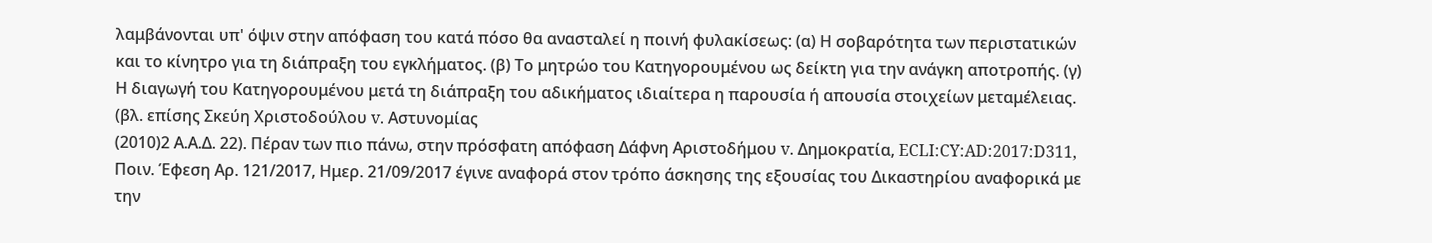λαμβάνονται υπ' όψιν στην απόφαση του κατά πόσο θα ανασταλεί η ποινή φυλακίσεως: (α) Η σοβαρότητα των περιστατικών και το κίνητρο για τη διάπραξη του εγκλήματος. (β) Το μητρώο του Κατηγορουμένου ως δείκτη για την ανάγκη αποτροπής. (γ) Η διαγωγή του Κατηγορουμένου μετά τη διάπραξη του αδικήματος ιδιαίτερα η παρουσία ή απουσία στοιχείων μεταμέλειας. (βλ. επίσης Σκεύη Χριστοδούλου v. Αστυνομίας
(2010)2 Α.Α.Δ. 22). Πέραν των πιο πάνω, στην πρόσφατη απόφαση Δάφνη Αριστοδήμου v. Δημοκρατία, ECLI:CY:AD:2017:D311, Ποιν. Έφεση Αρ. 121/2017, Ημερ. 21/09/2017 έγινε αναφορά στον τρόπο άσκησης της εξουσίας του Δικαστηρίου αναφορικά με την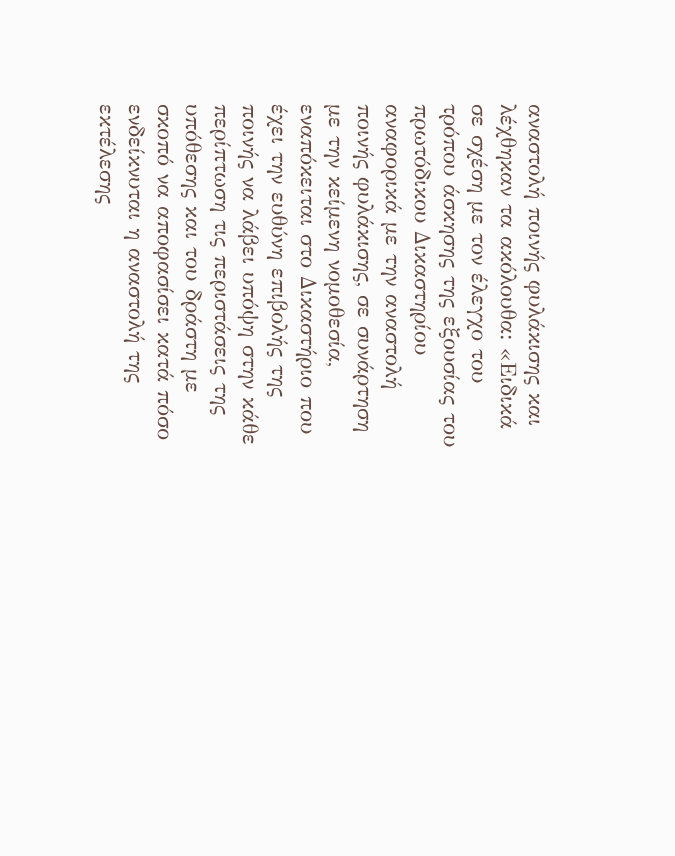αναστολή ποινής φυλάκισης και λέχθηκαν τα ακόλουθα: «Ειδικά σε σχέση με τον έλεγχο του τρόπου άσκησης της εξουσίας του πρωτόδικου Δικαστηρίου αναφορικά με την αναστολή ποινής φυλάκισης, σε συνάρτηση με την κείμενη νομοθεσία, εναπόκειται στο Δικαστήριο που έχει την ευθύνη επιβολής της ποινής να λάβει υπόψη στην κάθε περίπτωση τις περιστάσεις της υπόθεσης και του δράστη με σκοπό να αποφασίσει κατά πόσο ενδείκνυται η αναστολή της εκτέλεσης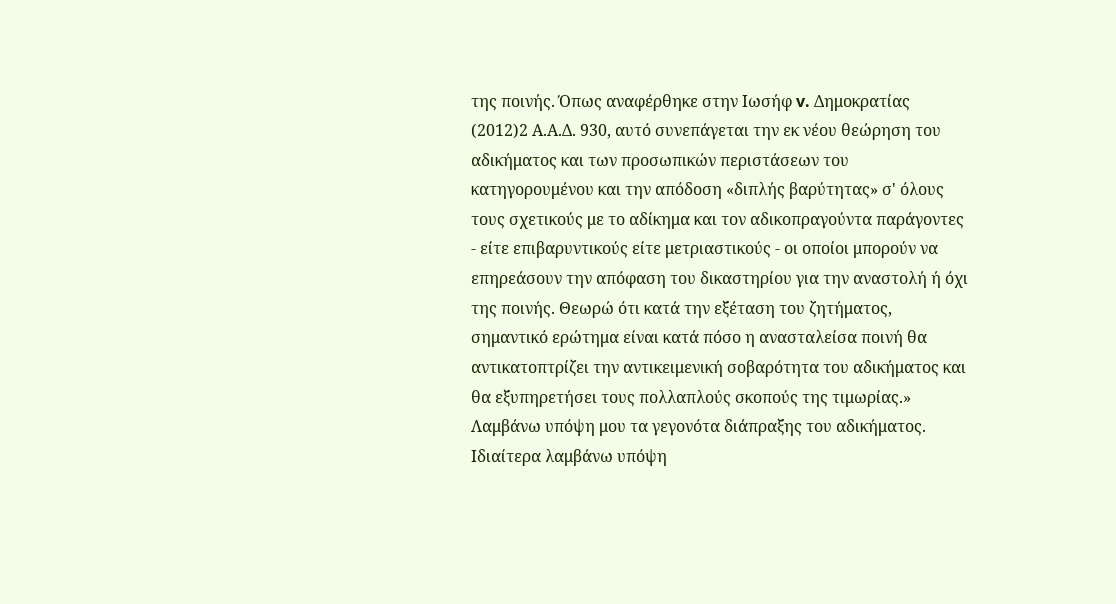της ποινής. Όπως αναφέρθηκε στην Ιωσήφ v. Δημοκρατίας
(2012)2 Α.Α.Δ. 930, αυτό συνεπάγεται την εκ νέου θεώρηση του αδικήματος και των προσωπικών περιστάσεων του κατηγορουμένου και την απόδοση «διπλής βαρύτητας» σ' όλους τους σχετικούς με το αδίκημα και τον αδικοπραγούντα παράγοντες - είτε επιβαρυντικούς είτε μετριαστικούς - οι οποίοι μπορούν να επηρεάσουν την απόφαση του δικαστηρίου για την αναστολή ή όχι της ποινής. Θεωρώ ότι κατά την εξέταση του ζητήματος, σημαντικό ερώτημα είναι κατά πόσο η ανασταλείσα ποινή θα αντικατοπτρίζει την αντικειμενική σοβαρότητα του αδικήματος και θα εξυπηρετήσει τους πολλαπλούς σκοπούς της τιμωρίας.» Λαμβάνω υπόψη μου τα γεγονότα διάπραξης του αδικήματος. Ιδιαίτερα λαμβάνω υπόψη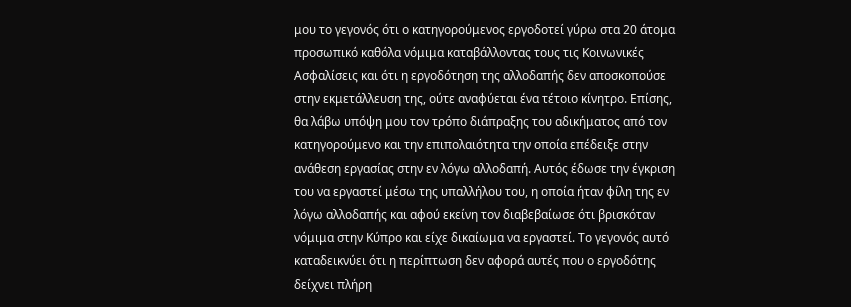μου το γεγονός ότι ο κατηγορούμενος εργοδοτεί γύρω στα 20 άτομα προσωπικό καθόλα νόμιμα καταβάλλοντας τους τις Κοινωνικές Ασφαλίσεις και ότι η εργοδότηση της αλλοδαπής δεν αποσκοπούσε στην εκμετάλλευση της, ούτε αναφύεται ένα τέτοιο κίνητρο. Επίσης, θα λάβω υπόψη μου τον τρόπο διάπραξης του αδικήματος από τον κατηγορούμενο και την επιπολαιότητα την οποία επέδειξε στην ανάθεση εργασίας στην εν λόγω αλλοδαπή. Αυτός έδωσε την έγκριση του να εργαστεί μέσω της υπαλλήλου του, η οποία ήταν φίλη της εν λόγω αλλοδαπής και αφού εκείνη τον διαβεβαίωσε ότι βρισκόταν νόμιμα στην Κύπρο και είχε δικαίωμα να εργαστεί. Το γεγονός αυτό καταδεικνύει ότι η περίπτωση δεν αφορά αυτές που ο εργοδότης δείχνει πλήρη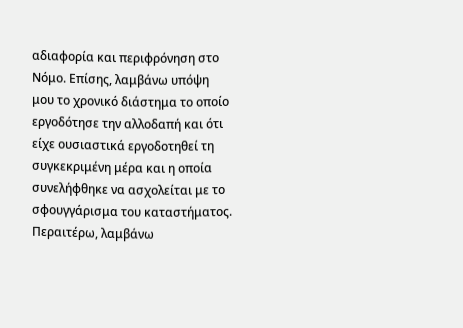αδιαφορία και περιφρόνηση στο Νόμο. Επίσης, λαμβάνω υπόψη μου το χρονικό διάστημα το οποίο εργοδότησε την αλλοδαπή και ότι είχε ουσιαστικά εργοδοτηθεί τη συγκεκριμένη μέρα και η οποία συνελήφθηκε να ασχολείται με το σφουγγάρισμα του καταστήματος. Περαιτέρω, λαμβάνω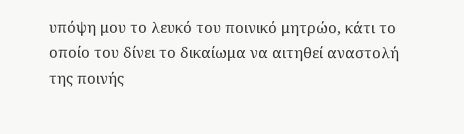υπόψη μου το λευκό του ποινικό μητρώο, κάτι το οποίο του δίνει το δικαίωμα να αιτηθεί αναστολή της ποινής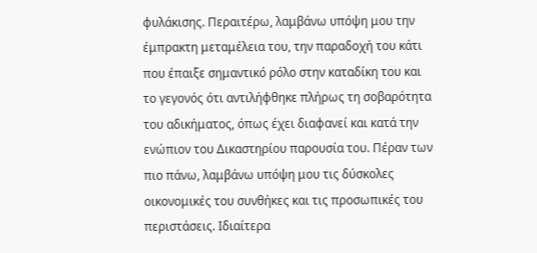φυλάκισης. Περαιτέρω, λαμβάνω υπόψη μου την έμπρακτη μεταμέλεια του, την παραδοχή του κάτι που έπαιξε σημαντικό ρόλο στην καταδίκη του και το γεγονός ότι αντιλήφθηκε πλήρως τη σοβαρότητα του αδικήματος, όπως έχει διαφανεί και κατά την ενώπιον του Δικαστηρίου παρουσία του. Πέραν των πιο πάνω, λαμβάνω υπόψη μου τις δύσκολες οικονομικές του συνθήκες και τις προσωπικές του περιστάσεις. Ιδιαίτερα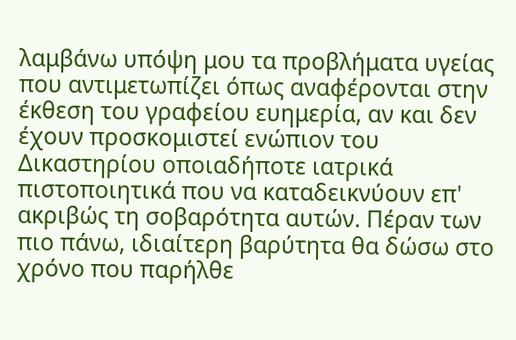λαμβάνω υπόψη μου τα προβλήματα υγείας που αντιμετωπίζει όπως αναφέρονται στην έκθεση του γραφείου ευημερία, αν και δεν έχουν προσκομιστεί ενώπιον του Δικαστηρίου οποιαδήποτε ιατρικά πιστοποιητικά που να καταδεικνύουν επ' ακριβώς τη σοβαρότητα αυτών. Πέραν των πιο πάνω, ιδιαίτερη βαρύτητα θα δώσω στο χρόνο που παρήλθε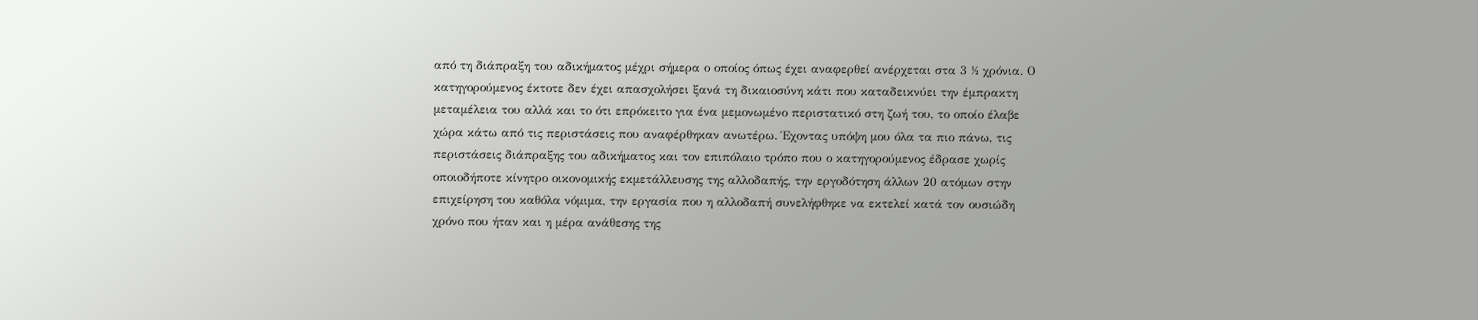από τη διάπραξη του αδικήματος μέχρι σήμερα ο οποίος όπως έχει αναφερθεί ανέρχεται στα 3 ½ χρόνια. Ο κατηγορούμενος έκτοτε δεν έχει απασχολήσει ξανά τη δικαιοσύνη κάτι που καταδεικνύει την έμπρακτη μεταμέλεια του αλλά και το ότι επρόκειτο για ένα μεμονωμένο περιστατικό στη ζωή του, το οποίο έλαβε χώρα κάτω από τις περιστάσεις που αναφέρθηκαν ανωτέρω. Έχοντας υπόψη μου όλα τα πιο πάνω, τις περιστάσεις διάπραξης του αδικήματος και τον επιπόλαιο τρόπο που ο κατηγορούμενος έδρασε χωρίς οποιοδήποτε κίνητρο οικονομικής εκμετάλλευσης της αλλοδαπής, την εργοδότηση άλλων 20 ατόμων στην επιχείρηση του καθόλα νόμιμα, την εργασία που η αλλοδαπή συνελήφθηκε να εκτελεί κατά τον ουσιώδη χρόνο που ήταν και η μέρα ανάθεσης της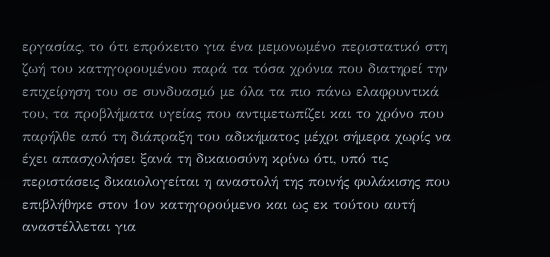εργασίας, το ότι επρόκειτο για ένα μεμονωμένο περιστατικό στη ζωή του κατηγορουμένου παρά τα τόσα χρόνια που διατηρεί την επιχείρηση του σε συνδυασμό με όλα τα πιο πάνω ελαφρυντικά του, τα προβλήματα υγείας που αντιμετωπίζει και το χρόνο που παρήλθε από τη διάπραξη του αδικήματος μέχρι σήμερα χωρίς να έχει απασχολήσει ξανά τη δικαιοσύνη κρίνω ότι, υπό τις περιστάσεις δικαιολογείται η αναστολή της ποινής φυλάκισης που επιβλήθηκε στον 1ον κατηγορούμενο και ως εκ τούτου αυτή αναστέλλεται για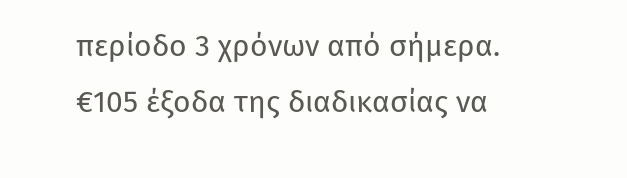περίοδο 3 χρόνων από σήμερα. €105 έξοδα της διαδικασίας να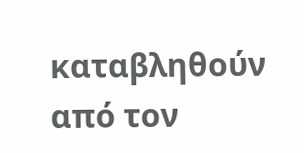καταβληθούν από τον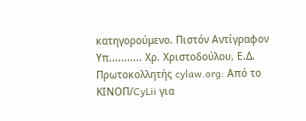κατηγορούμενο. Πιστόν Αντίγραφον Υπ........... Χρ. Χριστοδούλου, Ε.Δ. Πρωτοκολλητής cylaw.org: Από το ΚΙΝOΠ/CyLii για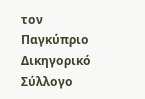τον Παγκύπριο Δικηγορικό Σύλλογο